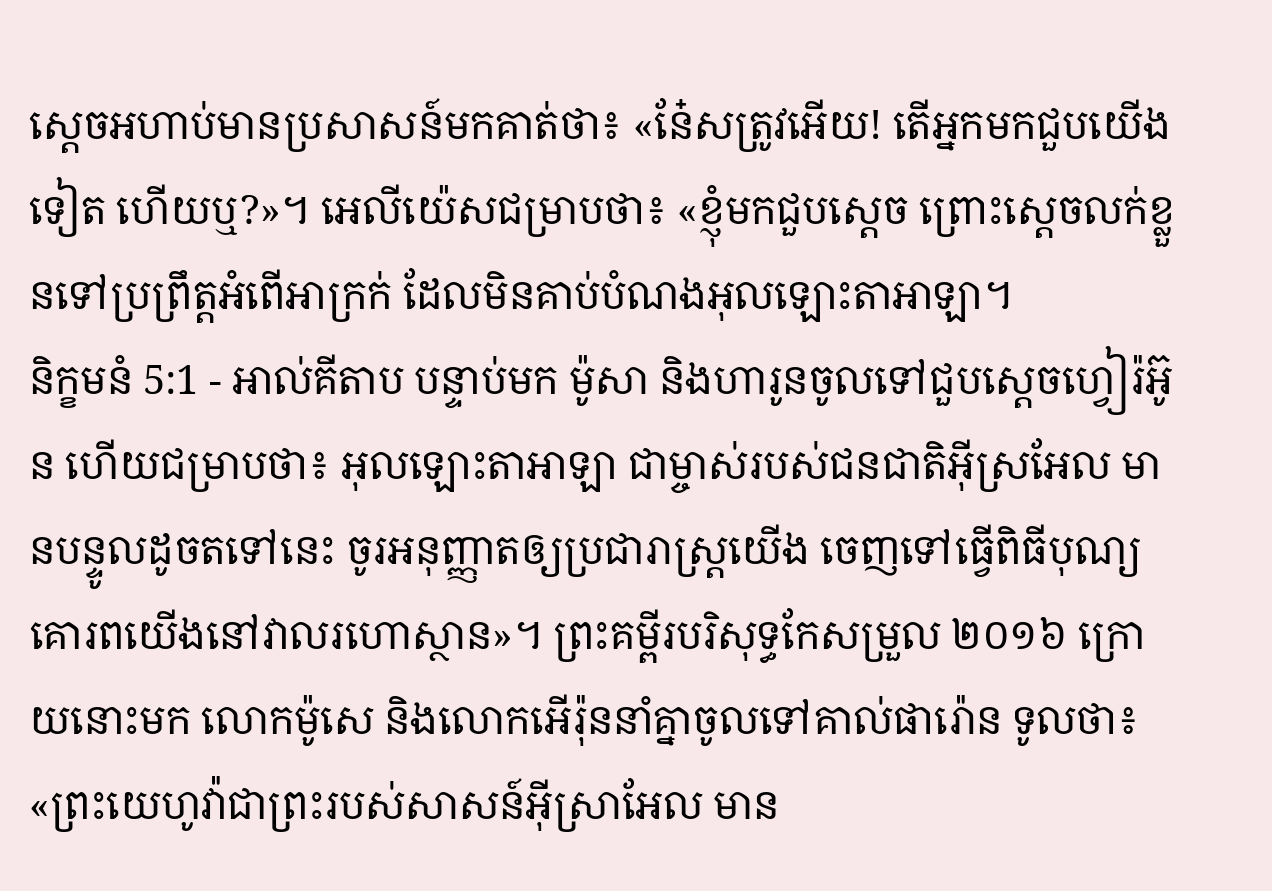ស្តេចអហាប់មានប្រសាសន៍មកគាត់ថា៖ «នែ៎សត្រូវអើយ! តើអ្នកមកជួបយើងទៀត ហើយឬ?»។ អេលីយ៉េសជម្រាបថា៖ «ខ្ញុំមកជួបស្តេច ព្រោះស្តេចលក់ខ្លួនទៅប្រព្រឹត្តអំពើអាក្រក់ ដែលមិនគាប់បំណងអុលឡោះតាអាឡា។
និក្ខមនំ 5:1 - អាល់គីតាប បន្ទាប់មក ម៉ូសា និងហារូនចូលទៅជួបស្តេចហ្វៀរ៉អ៊ូន ហើយជម្រាបថា៖ អុលឡោះតាអាឡា ជាម្ចាស់របស់ជនជាតិអ៊ីស្រអែល មានបន្ទូលដូចតទៅនេះ ចូរអនុញ្ញាតឲ្យប្រជារាស្ត្រយើង ចេញទៅធ្វើពិធីបុណ្យគោរពយើងនៅវាលរហោស្ថាន»។ ព្រះគម្ពីរបរិសុទ្ធកែសម្រួល ២០១៦ ក្រោយនោះមក លោកម៉ូសេ និងលោកអើរ៉ុននាំគ្នាចូលទៅគាល់ផារ៉ោន ទូលថា៖ «ព្រះយេហូវ៉ាជាព្រះរបស់សាសន៍អ៊ីស្រាអែល មាន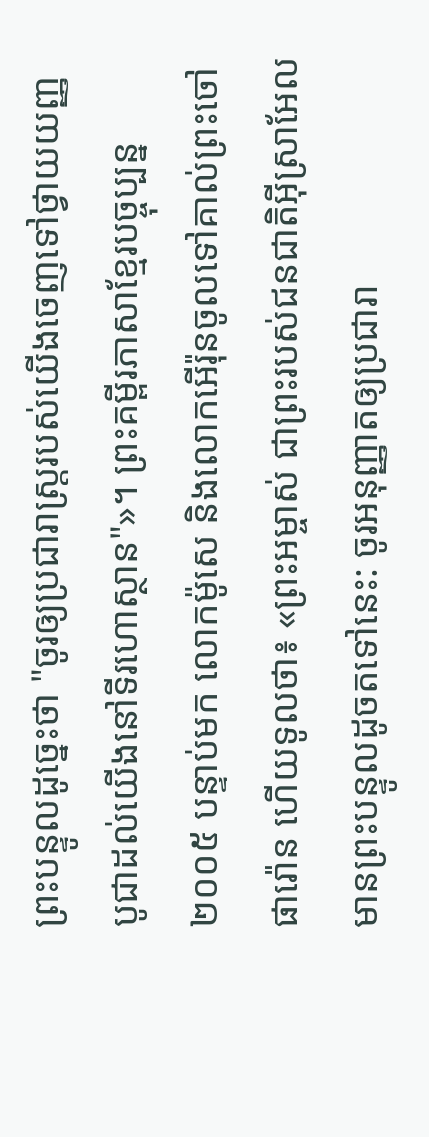ព្រះបន្ទូលដូច្នេះថា "ចូរឲ្យប្រជារាស្ត្ររបស់យើងចេញទៅថ្វាយយញ្ញបូជាដល់យើងនៅទីរហោស្ថាន"»។ ព្រះគម្ពីរភាសាខ្មែរបច្ចុប្បន្ន ២០០៥ បន្ទាប់មក លោកម៉ូសេ និងលោកអើរ៉ុនចូលទៅគាល់ព្រះចៅផារ៉ោន ហើយទូលថា៖ «ព្រះអម្ចាស់ ជាព្រះរបស់ជនជាតិអ៊ីស្រាអែល មានព្រះបន្ទូលដូចតទៅនេះ: ចូរអនុញ្ញាតឲ្យប្រជារា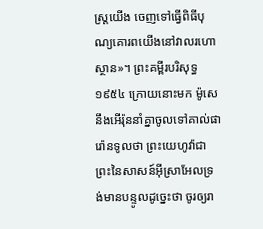ស្ដ្រយើង ចេញទៅធ្វើពិធីបុណ្យគោរពយើងនៅវាលរហោស្ថាន»។ ព្រះគម្ពីរបរិសុទ្ធ ១៩៥៤ ក្រោយនោះមក ម៉ូសេនឹងអើរ៉ុននាំគ្នាចូលទៅគាល់ផារ៉ោនទូលថា ព្រះយេហូវ៉ាជាព្រះនៃសាសន៍អ៊ីស្រាអែលទ្រង់មានបន្ទូលដូច្នេះថា ចូរឲ្យរា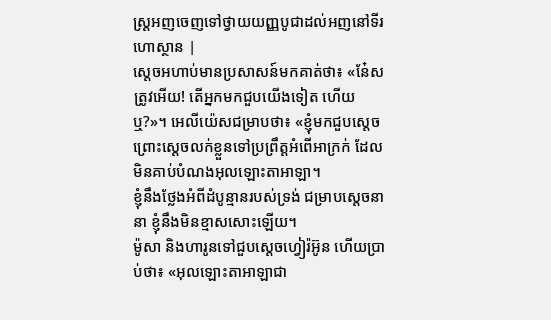ស្ត្រអញចេញទៅថ្វាយយញ្ញបូជាដល់អញនៅទីរហោស្ថាន |
ស្តេចអហាប់មានប្រសាសន៍មកគាត់ថា៖ «នែ៎សត្រូវអើយ! តើអ្នកមកជួបយើងទៀត ហើយឬ?»។ អេលីយ៉េសជម្រាបថា៖ «ខ្ញុំមកជួបស្តេច ព្រោះស្តេចលក់ខ្លួនទៅប្រព្រឹត្តអំពើអាក្រក់ ដែលមិនគាប់បំណងអុលឡោះតាអាឡា។
ខ្ញុំនឹងថ្លែងអំពីដំបូន្មានរបស់ទ្រង់ ជម្រាបស្តេចនានា ខ្ញុំនឹងមិនខ្មាសសោះឡើយ។
ម៉ូសា និងហារូនទៅជួបស្តេចហ្វៀរ៉អ៊ូន ហើយប្រាប់ថា៖ «អុលឡោះតាអាឡាជា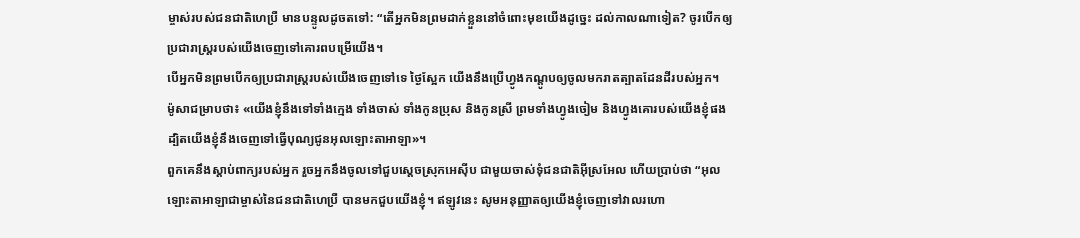ម្ចាស់របស់ជនជាតិហេប្រឺ មានបន្ទូលដូចតទៅ: “តើអ្នកមិនព្រមដាក់ខ្លួននៅចំពោះមុខយើងដូច្នេះ ដល់កាលណាទៀត? ចូរបើកឲ្យប្រជារាស្ត្ររបស់យើងចេញទៅគោរពបម្រើយើង។
បើអ្នកមិនព្រមបើកឲ្យប្រជារាស្ត្ររបស់យើងចេញទៅទេ ថ្ងៃស្អែក យើងនឹងប្រើហ្វូងកណ្តូបឲ្យចូលមករាតត្បាតដែនដីរបស់អ្នក។
ម៉ូសាជម្រាបថា៖ «យើងខ្ញុំនឹងទៅទាំងក្មេង ទាំងចាស់ ទាំងកូនប្រុស និងកូនស្រី ព្រមទាំងហ្វូងចៀម និងហ្វូងគោរបស់យើងខ្ញុំផង ដ្បិតយើងខ្ញុំនឹងចេញទៅធ្វើបុណ្យជូនអុលឡោះតាអាឡា»។
ពួកគេនឹងស្តាប់ពាក្យរបស់អ្នក រួចអ្នកនឹងចូលទៅជួបស្តេចស្រុកអេស៊ីប ជាមួយចាស់ទុំជនជាតិអ៊ីស្រអែល ហើយប្រាប់ថា “អុលឡោះតាអាឡាជាម្ចាស់នៃជនជាតិហេប្រឺ បានមកជួបយើងខ្ញុំ។ ឥឡូវនេះ សូមអនុញ្ញាតឲ្យយើងខ្ញុំចេញទៅវាលរហោ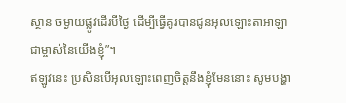ស្ថាន ចម្ងាយផ្លូវដើរបីថ្ងៃ ដើម្បីធ្វើគូរបានជូនអុលឡោះតាអាឡា ជាម្ចាស់នៃយើងខ្ញុំ”។
ឥឡូវនេះ ប្រសិនបើអុលឡោះពេញចិត្តនឹងខ្ញុំមែននោះ សូមបង្ហា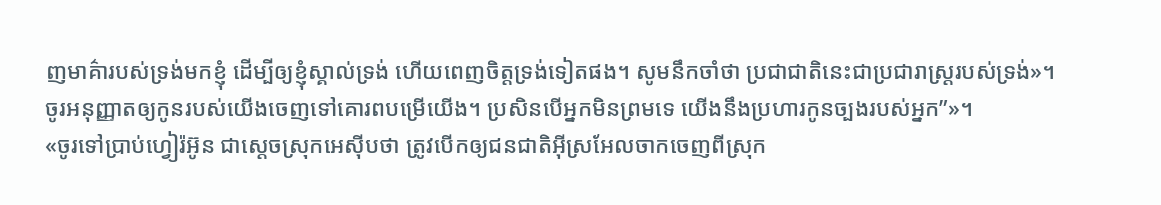ញមាគ៌ារបស់ទ្រង់មកខ្ញុំ ដើម្បីឲ្យខ្ញុំស្គាល់ទ្រង់ ហើយពេញចិត្តទ្រង់ទៀតផង។ សូមនឹកចាំថា ប្រជាជាតិនេះជាប្រជារាស្ត្ររបស់ទ្រង់»។
ចូរអនុញ្ញាតឲ្យកូនរបស់យើងចេញទៅគោរពបម្រើយើង។ ប្រសិនបើអ្នកមិនព្រមទេ យើងនឹងប្រហារកូនច្បងរបស់អ្នក”»។
«ចូរទៅប្រាប់ហ្វៀរ៉អ៊ូន ជាស្តេចស្រុកអេស៊ីបថា ត្រូវបើកឲ្យជនជាតិអ៊ីស្រអែលចាកចេញពីស្រុក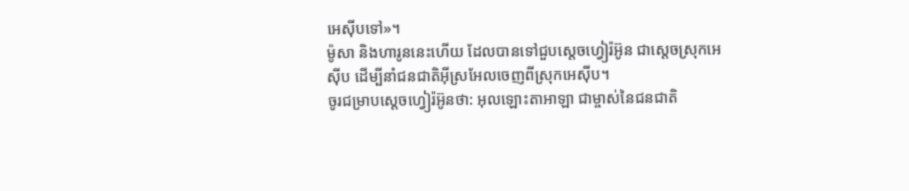អេស៊ីបទៅ»។
ម៉ូសា និងហារូននេះហើយ ដែលបានទៅជួបស្តេចហ្វៀរ៉អ៊ូន ជាស្តេចស្រុកអេស៊ីប ដើម្បីនាំជនជាតិអ៊ីស្រអែលចេញពីស្រុកអេស៊ីប។
ចូរជម្រាបស្តេចហ្វៀរ៉អ៊ូនថា: អុលឡោះតាអាឡា ជាម្ចាស់នៃជនជាតិ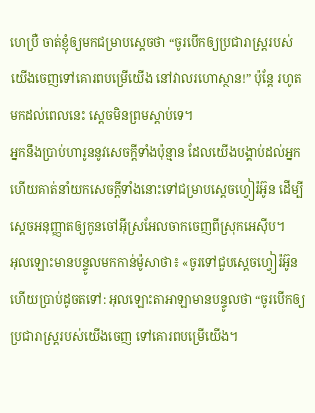ហេប្រឺ ចាត់ខ្ញុំឲ្យមកជម្រាបស្តេចថា “ចូរបើកឲ្យប្រជារាស្ត្ររបស់យើងចេញទៅគោរពបម្រើយើង នៅវាលរហោស្ថាន!” ប៉ុន្តែ រហូតមកដល់ពេលនេះ ស្តេចមិនព្រមស្តាប់ទេ។
អ្នកនឹងប្រាប់ហារូននូវសេចក្តីទាំងប៉ុន្មាន ដែលយើងបង្គាប់ដល់អ្នក ហើយគាត់នាំយកសេចក្តីទាំងនោះទៅជម្រាបស្តេចហ្វៀរ៉អ៊ូន ដើម្បីស្តេចអនុញ្ញាតឲ្យកូនចៅអ៊ីស្រអែលចាកចេញពីស្រុកអេស៊ីប។
អុលឡោះមានបន្ទូលមកកាន់ម៉ូសាថា៖ «ចូរទៅជួបស្តេចហ្វៀរ៉អ៊ូន ហើយប្រាប់ដូចតទៅ: អុលឡោះតាអាឡាមានបន្ទូលថា “ចូរបើកឲ្យប្រជារាស្ត្ររបស់យើងចេញ ទៅគោរពបម្រើយើង។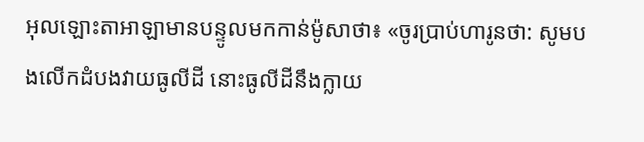អុលឡោះតាអាឡាមានបន្ទូលមកកាន់ម៉ូសាថា៖ «ចូរប្រាប់ហារូនថា: សូមបងលើកដំបងវាយធូលីដី នោះធូលីដីនឹងក្លាយ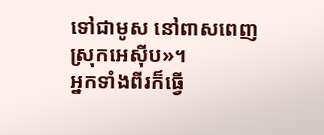ទៅជាមូស នៅពាសពេញស្រុកអេស៊ីប»។
អ្នកទាំងពីរក៏ធ្វើ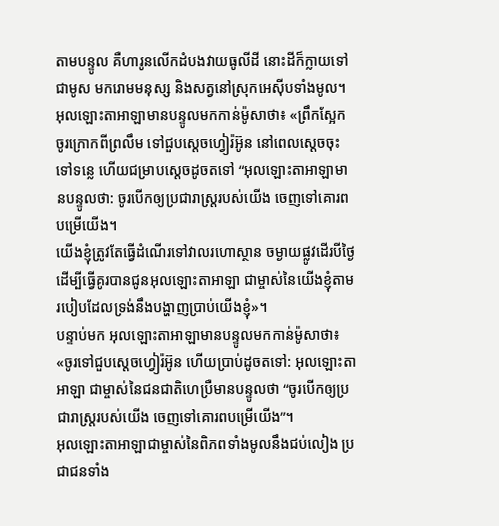តាមបន្ទូល គឺហារូនលើកដំបងវាយធូលីដី នោះដីក៏ក្លាយទៅជាមូស មករោមមនុស្ស និងសត្វនៅស្រុកអេស៊ីបទាំងមូល។
អុលឡោះតាអាឡាមានបន្ទូលមកកាន់ម៉ូសាថា៖ «ព្រឹកស្អែក ចូរក្រោកពីព្រលឹម ទៅជួបស្តេចហ្វៀរ៉អ៊ូន នៅពេលស្តេចចុះទៅទន្លេ ហើយជម្រាបស្តេចដូចតទៅ “អុលឡោះតាអាឡាមានបន្ទូលថា: ចូរបើកឲ្យប្រជារាស្ត្ររបស់យើង ចេញទៅគោរពបម្រើយើង។
យើងខ្ញុំត្រូវតែធ្វើដំណើរទៅវាលរហោស្ថាន ចម្ងាយផ្លូវដើរបីថ្ងៃ ដើម្បីធ្វើគូរបានជូនអុលឡោះតាអាឡា ជាម្ចាស់នៃយើងខ្ញុំតាមរបៀបដែលទ្រង់នឹងបង្ហាញប្រាប់យើងខ្ញុំ»។
បន្ទាប់មក អុលឡោះតាអាឡាមានបន្ទូលមកកាន់ម៉ូសាថា៖ «ចូរទៅជួបស្តេចហ្វៀរ៉អ៊ូន ហើយប្រាប់ដូចតទៅ: អុលឡោះតាអាឡា ជាម្ចាស់នៃជនជាតិហេប្រឺមានបន្ទូលថា “ចូរបើកឲ្យប្រជារាស្ត្ររបស់យើង ចេញទៅគោរពបម្រើយើង”។
អុលឡោះតាអាឡាជាម្ចាស់នៃពិភពទាំងមូលនឹងជប់លៀង ប្រជាជនទាំង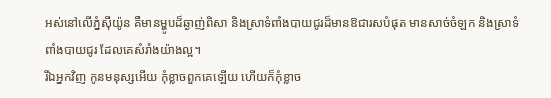អស់នៅលើភ្នំស៊ីយ៉ូន គឺមានម្ហូបដ៏ឆ្ងាញ់ពិសា និងស្រាទំពាំងបាយជូរដ៏មានឱជារសបំផុត មានសាច់ចំឡក និងស្រាទំពាំងបាយជូរ ដែលគេសំរាំងយ៉ាងល្អ។
រីឯអ្នកវិញ កូនមនុស្សអើយ កុំខ្លាចពួកគេឡើយ ហើយក៏កុំខ្លាច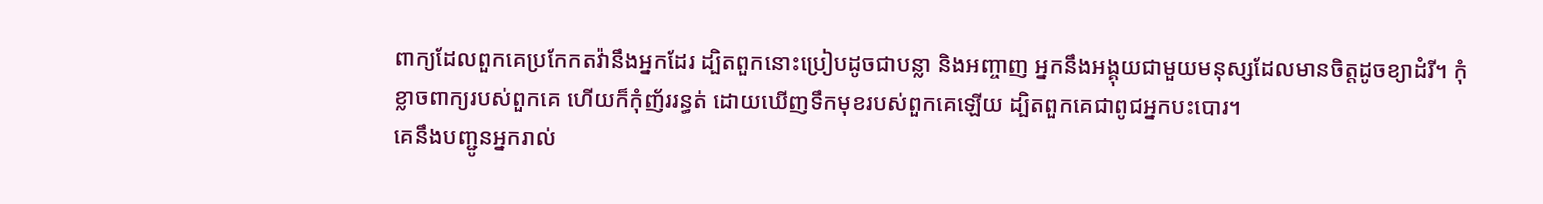ពាក្យដែលពួកគេប្រកែកតវ៉ានឹងអ្នកដែរ ដ្បិតពួកនោះប្រៀបដូចជាបន្លា និងអញ្ចាញ អ្នកនឹងអង្គុយជាមួយមនុស្សដែលមានចិត្តដូចខ្យាដំរី។ កុំខ្លាចពាក្យរបស់ពួកគេ ហើយក៏កុំញ័ររន្ធត់ ដោយឃើញទឹកមុខរបស់ពួកគេឡើយ ដ្បិតពួកគេជាពូជអ្នកបះបោរ។
គេនឹងបញ្ជូនអ្នករាល់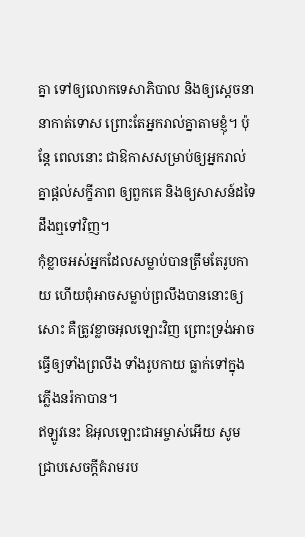គ្នា ទៅឲ្យលោកទេសាភិបាល និងឲ្យស្ដេចនានាកាត់ទោស ព្រោះតែអ្នករាល់គ្នាតាមខ្ញុំ។ ប៉ុន្ដែ ពេលនោះ ជាឱកាសសម្រាប់ឲ្យអ្នករាល់គ្នាផ្ដល់សក្ខីភាព ឲ្យពួកគេ និងឲ្យសាសន៍ដទៃ ដឹងឮទៅវិញ។
កុំខ្លាចអស់អ្នកដែលសម្លាប់បានត្រឹមតែរូបកាយ ហើយពុំអាចសម្លាប់ព្រលឹងបាននោះឲ្យសោះ គឺត្រូវខ្លាចអុលឡោះវិញ ព្រោះទ្រង់អាចធ្វើឲ្យទាំងព្រលឹង ទាំងរូបកាយ ធ្លាក់ទៅក្នុងភ្លើងនរ៉កាបាន។
ឥឡូវនេះ ឱអុលឡោះជាអម្ចាស់អើយ សូមជ្រាបសេចក្ដីគំរាមរប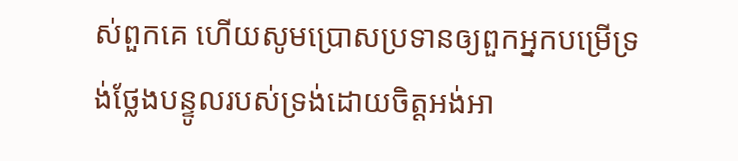ស់ពួកគេ ហើយសូមប្រោសប្រទានឲ្យពួកអ្នកបម្រើទ្រង់ថ្លែងបន្ទូលរបស់ទ្រង់ដោយចិត្ដអង់អា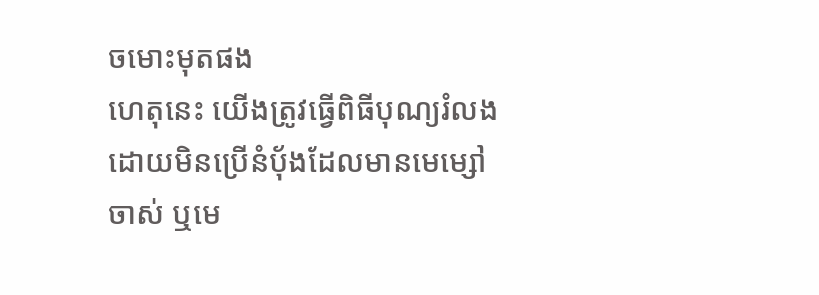ចមោះមុតផង
ហេតុនេះ យើងត្រូវធ្វើពិធីបុណ្យរំលង ដោយមិនប្រើនំបុ័ងដែលមានមេម្សៅចាស់ ឬមេ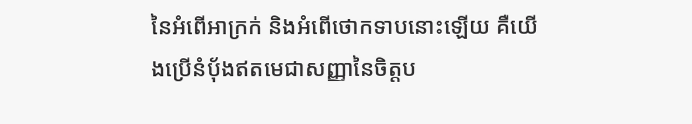នៃអំពើអាក្រក់ និងអំពើថោកទាបនោះឡើយ គឺយើងប្រើនំបុ័ងឥតមេជាសញ្ញានៃចិត្ដប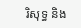រិសុទ្ធ និង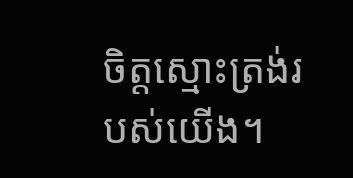ចិត្ដស្មោះត្រង់របស់យើង។